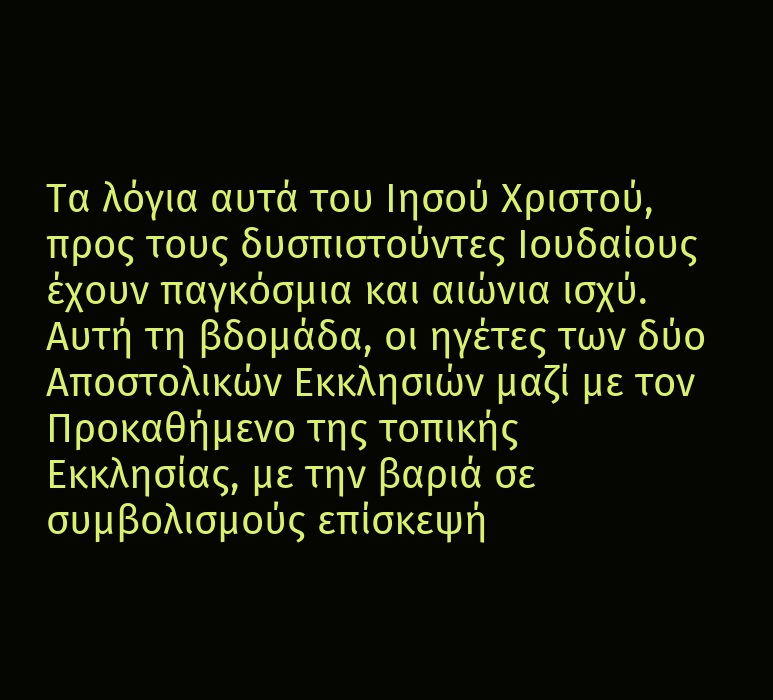Τα λόγια αυτά του Ιησού Χριστού, προς τους δυσπιστούντες Ιουδαίους έχουν παγκόσμια και αιώνια ισχύ. Αυτή τη βδομάδα, οι ηγέτες των δύο Αποστολικών Εκκλησιών μαζί με τον Προκαθήμενο της τοπικής Εκκλησίας, με την βαριά σε συμβολισμούς επίσκεψή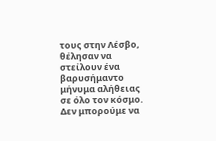τους στην Λέσβο, θέλησαν να στείλουν ένα βαρυσήμαντο μήνυμα αλήθειας σε όλο τον κόσμο.
Δεν μπορούμε να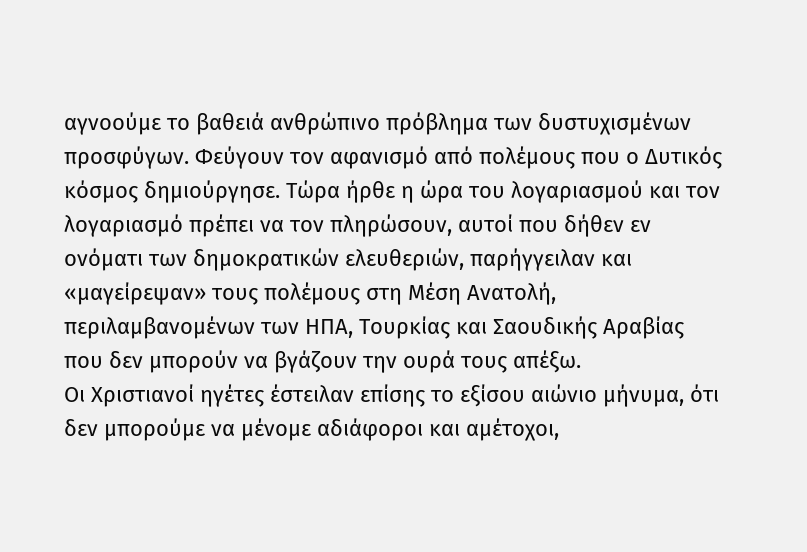αγνοούμε το βαθειά ανθρώπινο πρόβλημα των δυστυχισμένων προσφύγων. Φεύγουν τον αφανισμό από πολέμους που ο Δυτικός κόσμος δημιούργησε. Τώρα ήρθε η ώρα του λογαριασμού και τον λογαριασμό πρέπει να τον πληρώσουν, αυτοί που δήθεν εν ονόματι των δημοκρατικών ελευθεριών, παρήγγειλαν και «μαγείρεψαν» τους πολέμους στη Μέση Ανατολή, περιλαμβανομένων των ΗΠΑ, Τουρκίας και Σαουδικής Αραβίας που δεν μπορούν να βγάζουν την ουρά τους απέξω.
Οι Χριστιανοί ηγέτες έστειλαν επίσης το εξίσου αιώνιο μήνυμα, ότι δεν μπορούμε να μένομε αδιάφοροι και αμέτοχοι,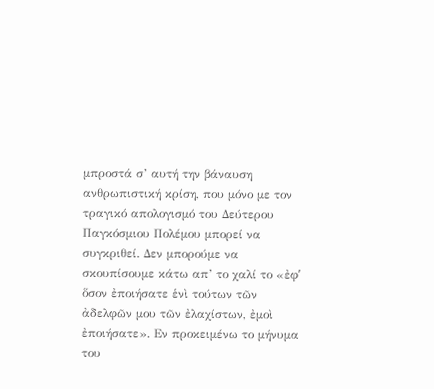μπροστά σ’ αυτή την βάναυση ανθρωπιστική κρίση, που μόνο με τον τραγικό απολογισμό του Δεύτερου Παγκόσμιου Πολέμου μπορεί να συγκριθεί. Δεν μπορούμε να σκουπίσουμε κάτω απ’ το χαλί το «ἐφʹ ὅσον ἐποιήσατε ἑνὶ τούτων τῶν ἀδελφῶν μου τῶν ἐλαχίστων, ἐμοὶ ἐποιήσατε». Εν προκειμένω το μήνυμα του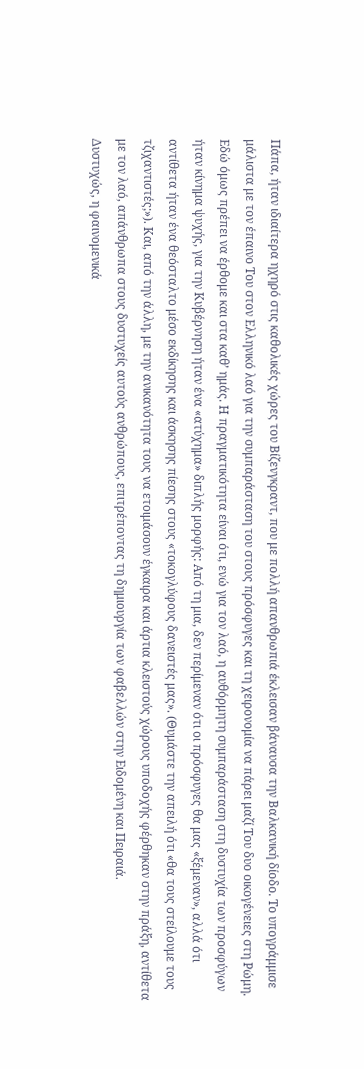Πάπα, ήταν ιδιαίτερα ηχηρό στις καθολικές χώρες του Βίζενγκραντ, που με πολλή απανθρωπιά έκλεισαν βάναυσα την Βαλκανική δίοδο. Το υπογράμμισε μάλιστα με τον έπαινο Του στον Ελληνικό λαό για την συμπαράσταση του στους πρόσφυγες και τη χειρονομία να πάρει μαζί Του δυο οικογένειες στη Ρώμη.
Εδώ όμως πρέπει να έρθομε και στα καθ’ ημάς. Η πραγματικότητα είναι ότι, ενώ για τον λαό, η αυθόρμητη συμπαράσταση στη δυστυχία των προσφύγων ήταν κίνημα ψυχής, για την Κυβέρνηση ήταν ένα «ατύχημα» διπλής μορφής: Από τη μια, δεν περίμεναν ότι οι πρόσφυγες θα μας «ξέμεναν», αλλά ότι αντίθετα ήταν ένα θεόσταλτο μέσο εκδίκησης και άσκησης πίεσης στους «τοκογλύφους δανειστές μας». (Θυμάστε την απειλή ότι «θα τους στείλουμε τους τζιχαντιστές;»). Και, από την άλλη, με την ανικανότητα τους να ετοιμάσουν έγκαιρα και άρτια κλειστούς χώρους υποδοχής φέρθηκαν στην πράξη, αντίθετα με τον λαό, απάνθρωπα στους δυστυχείς αυτούς ανθρώπους, επιτρέποντας τη δημιουργία των φαβελλών στην Ειδομένη και Πειραιά.
Δυστυχώς, η φαινομενικά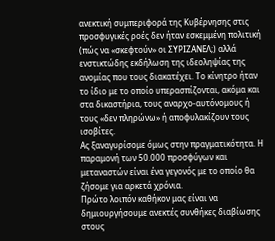ανεκτική συμπεριφορά της Κυβέρνησης στις προσφυγικές ροές δεν ήταν εσκεμμένη πολιτική (πώς να «σκεφτούν» οι ΣΥΡΙΖΑΝΕΛ;) αλλά ενστικτώδης εκδήλωση της ιδεοληψίας της ανομίας που τους διακατέχει. Το κίνητρο ήταν το ίδιο με το οποίο υπερασπίζονται, ακόμα και στα δικαστήρια, τους αναρχο-αυτόνομους ή τους «δεν πληρώνω» ή αποφυλακίζουν τους ισοβίτες.
Ας ξαναγυρίσομε όμως στην πραγματικότητα. Η παραμονή των 50.000 προσφύγων και μεταναστών είναι ένα γεγονός με το οποίο θα ζήσομε για αρκετά χρόνια.
Πρώτο λοιπόν καθήκον μας είναι να δημιουργήσουμε ανεκτές συνθήκες διαβίωσης στους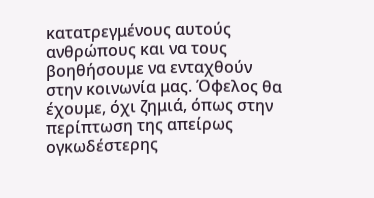κατατρεγμένους αυτούς ανθρώπους και να τους βοηθήσουμε να ενταχθούν στην κοινωνία μας. Όφελος θα έχουμε, όχι ζημιά, όπως στην περίπτωση της απείρως ογκωδέστερης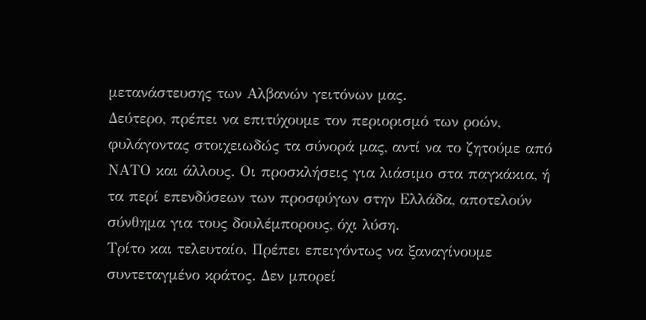μετανάστευσης των Αλβανών γειτόνων μας.
Δεύτερο, πρέπει να επιτύχουμε τον περιορισμό των ροών, φυλάγοντας στοιχειωδώς τα σύνορά μας, αντί να το ζητούμε από ΝΑΤΟ και άλλους. Οι προσκλήσεις για λιάσιμο στα παγκάκια, ή τα περί επενδύσεων των προσφύγων στην Ελλάδα, αποτελούν σύνθημα για τους δουλέμπορους, όχι λύση.
Τρίτο και τελευταίο. Πρέπει επειγόντως να ξαναγίνουμε συντεταγμένο κράτος. Δεν μπορεί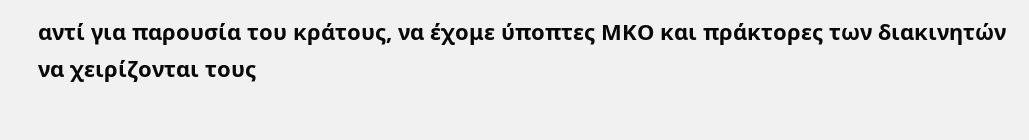αντί για παρουσία του κράτους, να έχομε ύποπτες ΜΚΟ και πράκτορες των διακινητών να χειρίζονται τους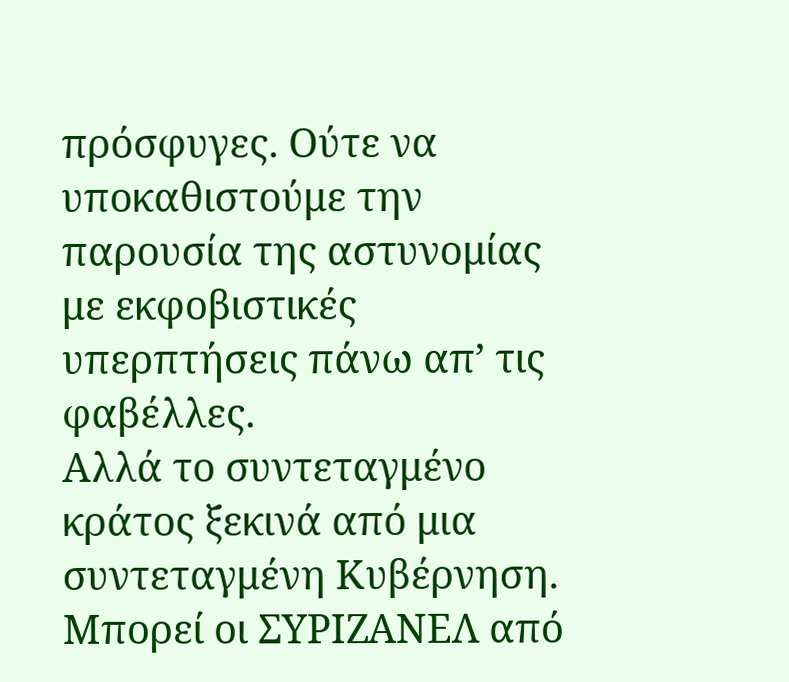πρόσφυγες. Ούτε να υποκαθιστούμε την παρουσία της αστυνομίας με εκφοβιστικές υπερπτήσεις πάνω απ’ τις φαβέλλες.
Αλλά το συντεταγμένο κράτος ξεκινά από μια συντεταγμένη Κυβέρνηση. Μπορεί οι ΣΥΡΙΖΑΝΕΛ από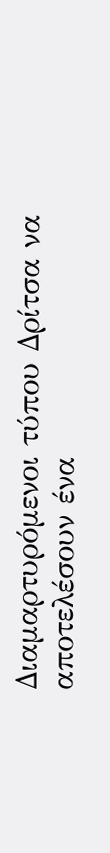Διαμαρτυρόμενοι τύπου Δρίτσα να αποτελέσουν ένα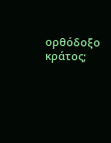ορθόδοξο κράτος;